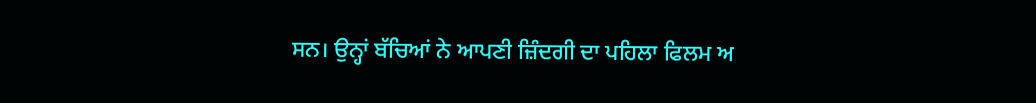ਸਨ। ਉਨ੍ਹਾਂ ਬੱਚਿਆਂ ਨੇ ਆਪਣੀ ਜ਼ਿੰਦਗੀ ਦਾ ਪਹਿਲਾ ਫਿਲਮ ਅ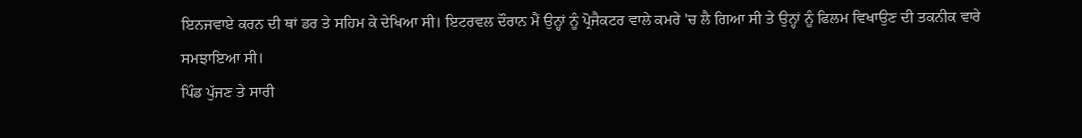ਇਨਜਵਾਏ ਕਰਨ ਦੀ ਥਾਂ ਡਰ ਤੇ ਸਹਿਮ ਕੇ ਦੇਖਿਆ ਸੀ। ਇਟਰਵਲ ਦੌਰਾਨ ਮੈਂ ਉਨ੍ਹਾਂ ਨੂੰ ਪ੍ਰੋਜੈਕਟਰ ਵਾਲੇ ਕਮਰੇ 'ਚ ਲੈ ਗਿਆ ਸੀ ਤੇ ਉਨ੍ਹਾਂ ਨੂੰ ਫਿਲਮ ਵਿਖਾਉਣ ਦੀ ਤਕਨੀਕ ਵਾਰੇ ਸਮਝਾਇਆ ਸੀ।
ਪਿੰਡ ਪੁੱਜਣ ਤੇ ਸਾਰੀ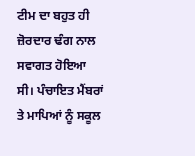ਟੀਮ ਦਾ ਬਹੁਤ ਹੀ ਜ਼ੋਰਦਾਰ ਢੰਗ ਨਾਲ ਸਵਾਗਤ ਹੋਇਆ ਸੀ। ਪੰਚਾਇਤ ਮੈਂਬਰਾਂ ਤੇ ਮਾਪਿਆਂ ਨੂੰ ਸਕੂਲ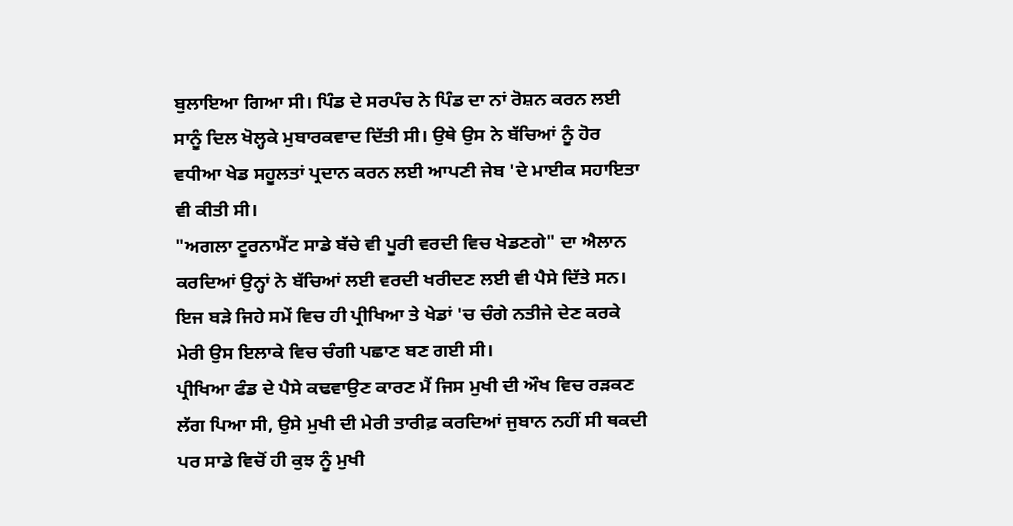ਬੁਲਾਇਆ ਗਿਆ ਸੀ। ਪਿੰਡ ਦੇ ਸਰਪੰਚ ਨੇ ਪਿੰਡ ਦਾ ਨਾਂ ਰੋਸ਼ਨ ਕਰਨ ਲਈ ਸਾਨੂੰ ਦਿਲ ਖੋਲ੍ਹਕੇ ਮੁਬਾਰਕਵਾਦ ਦਿੱਤੀ ਸੀ। ਉਥੇ ਉਸ ਨੇ ਬੱਚਿਆਂ ਨੂੰ ਹੋਰ ਵਧੀਆ ਖੇਡ ਸਹੂਲਤਾਂ ਪ੍ਰਦਾਨ ਕਰਨ ਲਈ ਆਪਣੀ ਜੇਬ 'ਦੇ ਮਾਈਕ ਸਹਾਇਤਾ ਵੀ ਕੀਤੀ ਸੀ।
"ਅਗਲਾ ਟੂਰਨਾਮੈਂਟ ਸਾਡੇ ਬੱਚੇ ਵੀ ਪੂਰੀ ਵਰਦੀ ਵਿਚ ਖੇਡਣਗੇ" ਦਾ ਐਲਾਨ ਕਰਦਿਆਂ ਉਨ੍ਹਾਂ ਨੇ ਬੱਚਿਆਂ ਲਈ ਵਰਦੀ ਖਰੀਦਣ ਲਈ ਵੀ ਪੈਸੇ ਦਿੱਤੇ ਸਨ। ਇਜ ਬੜੇ ਜਿਹੇ ਸਮੇਂ ਵਿਚ ਹੀ ਪ੍ਰੀਖਿਆ ਤੇ ਖੇਡਾਂ 'ਚ ਚੰਗੇ ਨਤੀਜੇ ਦੇਣ ਕਰਕੇ ਮੇਰੀ ਉਸ ਇਲਾਕੇ ਵਿਚ ਚੰਗੀ ਪਛਾਣ ਬਣ ਗਈ ਸੀ।
ਪ੍ਰੀਖਿਆ ਫੰਡ ਦੇ ਪੈਸੇ ਕਢਵਾਉਣ ਕਾਰਣ ਮੈਂ ਜਿਸ ਮੁਖੀ ਦੀ ਔਖ ਵਿਚ ਰੜਕਣ ਲੱਗ ਪਿਆ ਸੀ, ਉਸੇ ਮੁਖੀ ਦੀ ਮੇਰੀ ਤਾਰੀਫ਼ ਕਰਦਿਆਂ ਜੁਬਾਨ ਨਹੀਂ ਸੀ ਥਕਦੀ ਪਰ ਸਾਡੇ ਵਿਚੋਂ ਹੀ ਕੁਝ ਨੂੰ ਮੁਖੀ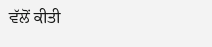ਵੱਲੋਂ ਕੀਤੀ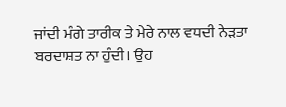ਜਾਂਦੀ ਮੰਗੇ ਤਾਰੀਕ ਤੇ ਮੇਰੇ ਨਾਲ ਵਧਦੀ ਨੇੜਤਾ ਬਰਦਾਸ਼ਤ ਨਾ ਹੁੰਦੀ। ਉਹ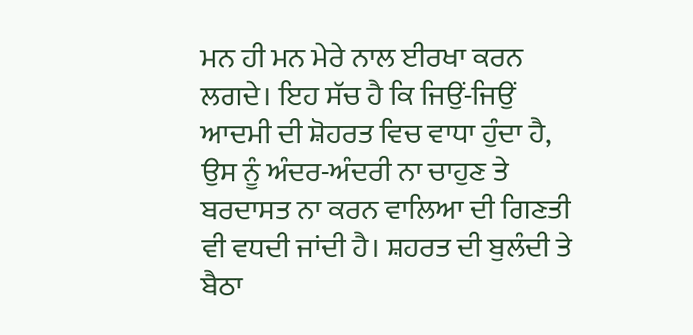ਮਨ ਹੀ ਮਨ ਮੇਰੇ ਨਾਲ ਈਰਖਾ ਕਰਨ ਲਗਦੇ। ਇਹ ਸੱਚ ਹੈ ਕਿ ਜਿਉਂ-ਜਿਉਂ ਆਦਮੀ ਦੀ ਸ਼ੋਹਰਤ ਵਿਚ ਵਾਧਾ ਹੁੰਦਾ ਹੈ, ਉਸ ਨੂੰ ਅੰਦਰ-ਅੰਦਰੀ ਨਾ ਚਾਹੁਣ ਤੇ ਬਰਦਾਸਤ ਨਾ ਕਰਨ ਵਾਲਿਆ ਦੀ ਗਿਣਤੀ ਵੀ ਵਧਦੀ ਜਾਂਦੀ ਹੈ। ਸ਼ਹਰਤ ਦੀ ਬੁਲੰਦੀ ਤੇ ਬੈਠਾ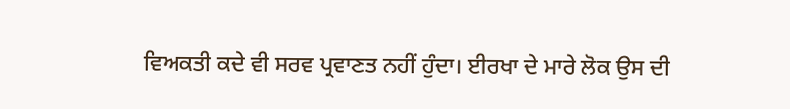ਵਿਅਕਤੀ ਕਦੇ ਵੀ ਸਰਵ ਪ੍ਰਵਾਣਤ ਨਹੀਂ ਹੁੰਦਾ। ਈਰਖਾ ਦੇ ਮਾਰੇ ਲੋਕ ਉਸ ਦੀ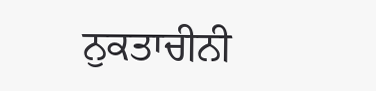ਨੁਕਤਾਚੀਨੀ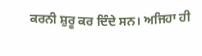ਕਰਨੀ ਸ਼ੁਰੂ ਕਰ ਦਿੰਦੇ ਸਨ। ਅਜਿਹਾ ਹੀ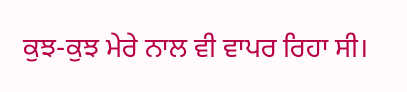ਕੁਝ-ਕੁਝ ਮੇਰੇ ਨਾਲ ਵੀ ਵਾਪਰ ਰਿਹਾ ਸੀ।